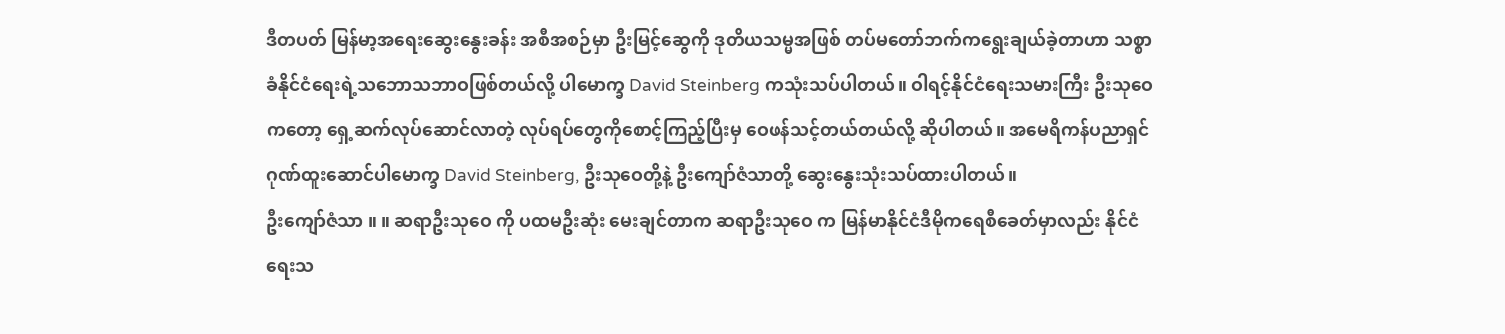ဒီတပတ် မြန်မာ့အရေးဆွေးနွေးခန်း အစီအစဉ်မှာ ဦးမြင့်ဆွေကို ဒုတိယသမ္မအဖြစ် တပ်မတော်ဘက်ကရွေးချယ်ခဲ့တာဟာ သစ္စာခံနိုင်ငံရေးရဲ့သဘောသဘာဝဖြစ်တယ်လို့ ပါမောက္ခ David Steinberg ကသုံးသပ်ပါတယ်။ ဝါရင့်နိုင်ငံရေးသမားကြီး ဦးသုဝေကတော့ ရှေ့ဆက်လုပ်ဆောင်လာတဲ့ လုပ်ရပ်တွေကိုစောင့်ကြည့်ပြီးမှ ဝေဖန်သင့်တယ်တယ်လို့ ဆိုပါတယ်။ အမေရိကန်ပညာရှင် ဂုဏ်ထူးဆောင်ပါမောက္ခ David Steinberg, ဦးသုဝေတို့နဲ့ ဦးကျော်ဇံသာတို့ ဆွေးနွေးသုံးသပ်ထားပါတယ်။
ဦးကျော်ဇံသာ ။ ။ ဆရာဦးသုဝေ ကို ပထမဦးဆုံး မေးချင်တာက ဆရာဦးသုဝေ က မြန်မာနိုင်ငံဒီမိုကရေစီခေတ်မှာလည်း နိုင်ငံရေးသ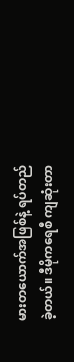မားတယောက်အဖြစ်နဲ့ ရပ်တည်ခဲ့တယ်။ ဒီမိုကရေစီ ကျဆုံးတာ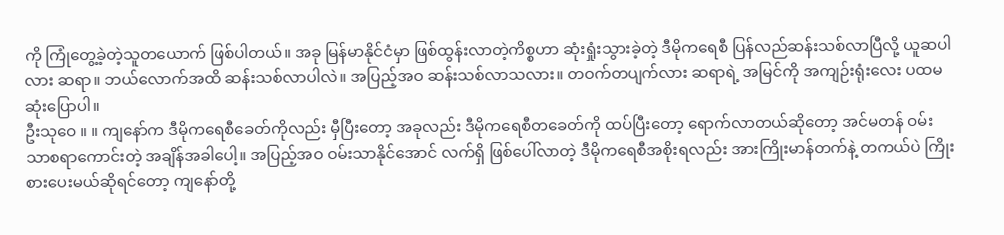ကို ကြုံတွေ့ခဲ့တဲ့သူတယောက် ဖြစ်ပါတယ်။ အခု မြန်မာနိုင်ငံမှာ ဖြစ်ထွန်းလာတဲ့ကိစ္စဟာ ဆုံးရှုံးသွားခဲ့တဲ့ ဒီမိုကရေစီ ပြန်လည်ဆန်းသစ်လာပြီလို့ ယူဆပါလား ဆရာ။ ဘယ်လောက်အထိ ဆန်းသစ်လာပါလဲ။ အပြည့်အဝ ဆန်းသစ်လာသလား။ တဝက်တပျက်လား ဆရာရဲ့ အမြင်ကို အကျဉ်းရုံးလေး ပထမဆုံးပြောပါ။
ဦးသုဝေ ။ ။ ကျနော်က ဒီမိုကရေစီခေတ်ကိုလည်း မှီပြီးတော့ အခုလည်း ဒီမိုကရေစီတခေတ်ကို ထပ်ပြီးတော့ ရောက်လာတယ်ဆိုတော့ အင်မတန် ဝမ်းသာစရာကောင်းတဲ့ အချိန်အခါပေါ့။ အပြည့်အဝ ဝမ်းသာနိုင်အောင် လက်ရှိ ဖြစ်ပေါ်လာတဲ့ ဒီမိုကရေစီအစိုးရလည်း အားကြိုးမာန်တက်နဲ့ တကယ်ပဲ ကြိုးစားပေးမယ်ဆိုရင်တော့ ကျနော်တို့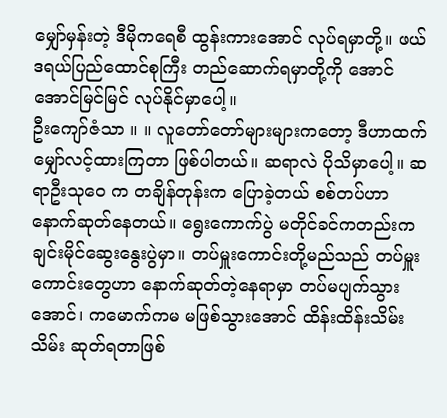မျှော်မှန်းတဲ့ ဒီမိုကရေစီ ထွန်းကားအောင် လုပ်ရမှာတို့။ ဖယ်ဒရယ်ပြည်ထောင်စုကြီး တည်ဆောက်ရမှာတို့ကို အောင်အောင်မြင်မြင် လုပ်နိုင်မှာပေါ့။
ဦးကျော်ဇံသာ ။ ။ လူတော်တော်များများကတော့ ဒီဟာထက် မျှော်လင့်ထားကြတာ ဖြစ်ပါတယ်။ ဆရာလဲ ပိုသိမှာပေါ့။ ဆရာဦးသုဝေ က တချိန်တုန်းက ပြောခဲ့တယ် စစ်တပ်ဟာ နောက်ဆုတ်နေတယ်။ ရွေးကောက်ပွဲ မတိုင်ခင်ကတည်းက ချင်းမိုင်ဆွေးနွေးပွဲမှာ။ တပ်မှူးကောင်းတို့မည်သည် တပ်မှူးကောင်းတွေဟာ နောက်ဆုတ်တဲ့နေရာမှာ တပ်မပျက်သွားအောင်၊ ကမောက်ကမ မဖြစ်သွားအောင် ထိန်းထိန်းသိမ်းသိမ်း ဆုတ်ရတာဖြစ်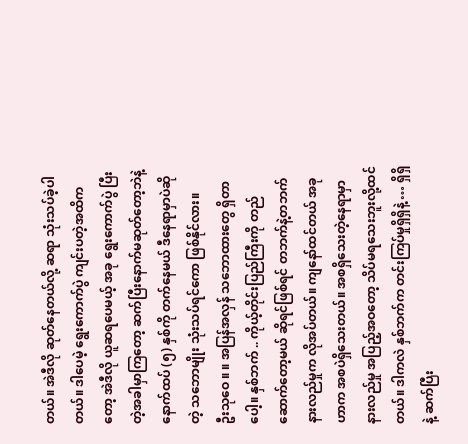တယ်။ အဲဒီလို ဆုတ်နေတယ်လို့ ဆရာ သုံးသပ်ခဲ့ပါတယ်။ ဒါပေမဲ့ ရွေးကောက်ပွဲ ကျင်းပတဲ့အထိကတော့ အဲဒီလို ယူဆရပေမယ့် အခု ရွေးကောက်ပွဲ ပြီးတဲ့အခါမှာကြတော့ ဆက်ပြီးနောက်မဆုတ်တော့ဘဲနဲ့ နောက်ထပ် (၅) နှစ်ကို တက်နေမယ် ဒီနေရာမှာပဲဆိုတဲ့ သဘောမျိုး သုံးသပ်ရင်ကော ဖြစ်နိုင်လား။
ဦးသုဝေ ။ ။ အပြန်အလှန် သဘောထားတွေ ရှိတာပေါ့။ နှစ်ဘက် .. ကိုယ့်တိုင်းပြည်ကြီးကို တည်ဆောက်တော့မယ် ဆိုရင်ဖြစ်ရင် တဘက်နဲ့တဘက် နားလည်မှုက လိုအပ်တယ်။ ကျနော်ထင်တယ် အခုဟာက အစပဲရှိသေးတယ်။ အစရှိသေးတဲ့နေရာမှာ နားလည်မှု အပြည့်အဝတော့ သိပ်မရသေးဘူးလို့ထင်တယ်။ ဒါကလဲ နှစ်ဘက်က တင်းကြပ်မှုရှိရှိနဲ့ … ရှိရှိနဲ့ ဆက်ပြီး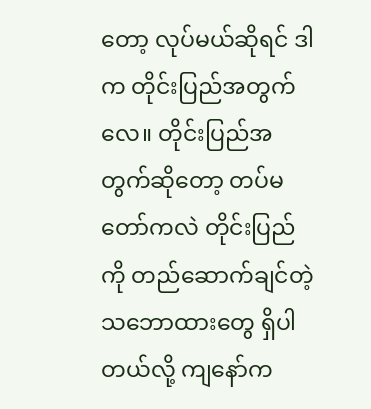တော့ လုပ်မယ်ဆိုရင် ဒါက တိုင်းပြည်အတွက်လေ။ တိုင်းပြည်အတွက်ဆိုတော့ တပ်မတော်ကလဲ တိုင်းပြည်ကို တည်ဆောက်ချင်တဲ့ သဘောထားတွေ ရှိပါတယ်လို့ ကျနော်က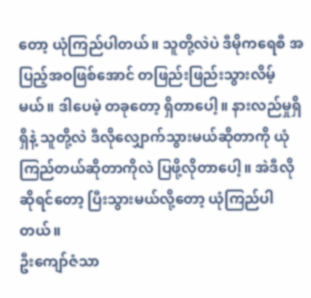တော့ ယုံကြည်ပါတယ်။ သူတို့လဲပဲ ဒီမိုကရေစီ အပြည့်အဝဖြစ်အောင် တဖြည်းဖြည်းသွားလိမ့်မယ်။ ဒါပေမဲ့ တခုတော့ ရှိတာပေါ့။ နားလည်မှုရှိရှိနဲ့ သူတို့လဲ ဒီလိုလျှောက်သွားမယ်ဆိုတာကို ယုံကြည်တယ်ဆိုတာကိုလဲ ပြဖို့လိုတာပေါ့။ အဲဒီလိုဆိုရင်တော့ ပြီးသွားမယ်လို့တော့ ယုံကြည်ပါတယ်။
ဦးကျော်ဇံသာ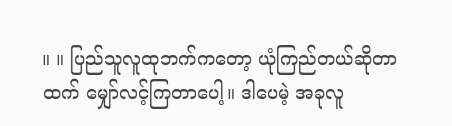။ ။ ပြည်သူလူထုဘက်ကတော့ ယုံကြည်တယ်ဆိုတာထက် မျှော်လင့်ကြတာပေါ့။ ဒါပေမဲ့ အခုလူ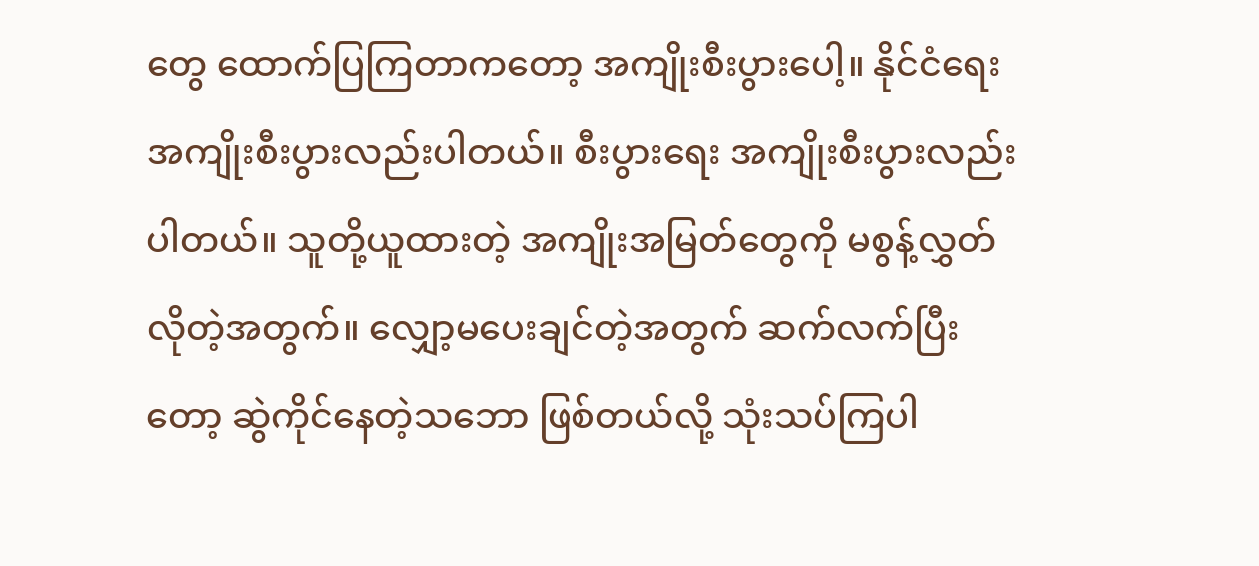တွေ ထောက်ပြကြတာကတော့ အကျိုးစီးပွားပေါ့။ နိုင်ငံရေး အကျိုးစီးပွားလည်းပါတယ်။ စီးပွားရေး အကျိုးစီးပွားလည်းပါတယ်။ သူတို့ယူထားတဲ့ အကျိုးအမြတ်တွေကို မစွန့်လွှတ်လိုတဲ့အတွက်။ လျှော့မပေးချင်တဲ့အတွက် ဆက်လက်ပြီးတော့ ဆွဲကိုင်နေတဲ့သဘော ဖြစ်တယ်လို့ သုံးသပ်ကြပါ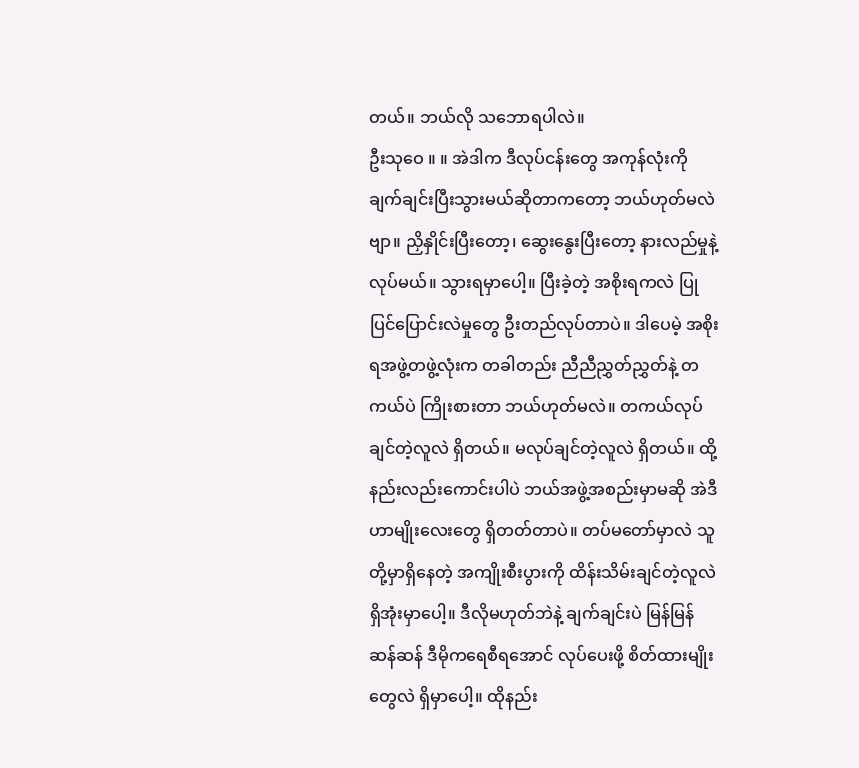တယ်။ ဘယ်လို သဘောရပါလဲ။
ဦးသုဝေ ။ ။ အဲဒါက ဒီလုပ်ငန်းတွေ အကုန်လုံးကို ချက်ချင်းပြီးသွားမယ်ဆိုတာကတော့ ဘယ်ဟုတ်မလဲဗျာ။ ညှိနှိုင်းပြီးတော့၊ ဆွေးနွေးပြီးတော့ နားလည်မှုနဲ့လုပ်မယ်။ သွားရမှာပေါ့။ ပြီးခဲ့တဲ့ အစိုးရကလဲ ပြုပြင်ပြောင်းလဲမှုတွေ ဦးတည်လုပ်တာပဲ။ ဒါပေမဲ့ အစိုးရအဖွဲ့တဖွဲ့လုံးက တခါတည်း ညီညီညွှတ်ညွှတ်နဲ့ တကယ်ပဲ ကြိုးစားတာ ဘယ်ဟုတ်မလဲ။ တကယ်လုပ်ချင်တဲ့လူလဲ ရှိတယ်။ မလုပ်ချင်တဲ့လူလဲ ရှိတယ်။ ထို့နည်းလည်းကောင်းပါပဲ ဘယ်အဖွဲ့အစည်းမှာမဆို အဲဒီဟာမျိုးလေးတွေ ရှိတတ်တာပဲ။ တပ်မတော်မှာလဲ သူတို့မှာရှိနေတဲ့ အကျိုးစီးပွားကို ထိန်းသိမ်းချင်တဲ့လူလဲ ရှိအုံးမှာပေါ့။ ဒီလိုမဟုတ်ဘဲနဲ့ ချက်ချင်းပဲ မြန်မြန်ဆန်ဆန် ဒီမိုကရေစီရအောင် လုပ်ပေးဖို့ စိတ်ထားမျိုးတွေလဲ ရှိမှာပေါ့။ ထိုနည်း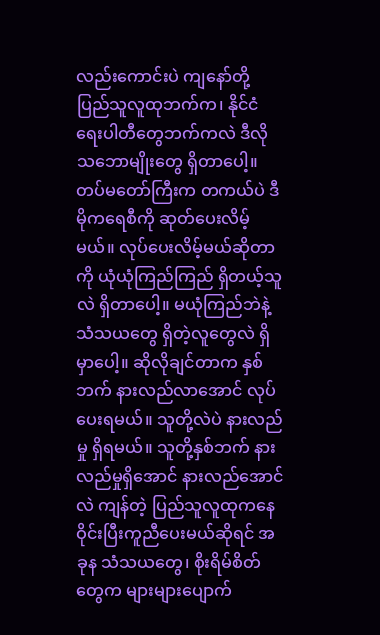လည်းကောင်းပဲ ကျနော်တို့ ပြည်သူလူထုဘက်က၊ နိုင်ငံရေးပါတီတွေဘက်ကလဲ ဒီလို သဘောမျိုးတွေ ရှိတာပေါ့။ တပ်မတော်ကြီးက တကယ်ပဲ ဒီမိုကရေစီကို ဆုတ်ပေးလိမ့်မယ်။ လုပ်ပေးလိမ့်မယ်ဆိုတာကို ယုံယုံကြည်ကြည် ရှိတယ့်သူလဲ ရှိတာပေါ့။ မယုံကြည်ဘဲနဲ့ သံသယတွေ ရှိတဲ့လူတွေလဲ ရှိမှာပေါ့။ ဆိုလိုချင်တာက နှစ်ဘက် နားလည်လာအောင် လုပ်ပေးရမယ်။ သူတို့လဲပဲ နားလည်မှု ရှိရမယ်။ သူတို့နှစ်ဘက် နားလည်မှုရှိအောင် နားလည်အောင်လဲ ကျန်တဲ့ ပြည်သူလူထုကနေ ဝိုင်းပြီးကူညီပေးမယ်ဆိုရင် အခုန သံသယတွေ၊ စိုးရိမ်စိတ်တွေက များများပျောက်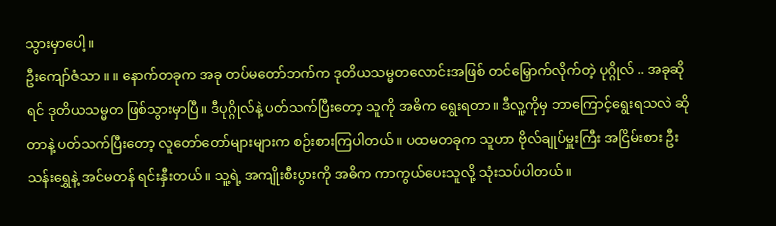သွားမှာပေါ့။
ဦးကျော်ဇံသာ ။ ။ နောက်တခုက အခု တပ်မတော်ဘက်က ဒုတိယသမ္မတလောင်းအဖြစ် တင်မြှောက်လိုက်တဲ့ ပုဂ္ဂိုလ် .. အခုဆိုရင် ဒုတိယသမ္မတ ဖြစ်သွားမှာပြီ။ ဒီပုဂ္ဂိုလ်နဲ့ ပတ်သက်ပြီးတော့ သူကို အဓိက ရွေးရတာ။ ဒီလူ့ကိုမှ ဘာကြောင့်ရွေးရသလဲ ဆိုတာနဲ့ ပတ်သက်ပြီးတော့ လူတော်တော်များများက စဉ်းစားကြပါတယ်။ ပထမတခုက သူဟာ ဗိုလ်ချုပ်မှူးကြီး အငြိမ်းစား ဦးသန်းရွှေနဲ့ အင်မတန် ရင်းနှီးတယ်။ သူ့ရဲ့ အကျိုးစီးပွားကို အဓိက ကာကွယ်ပေးသူလို့ သုံးသပ်ပါတယ်။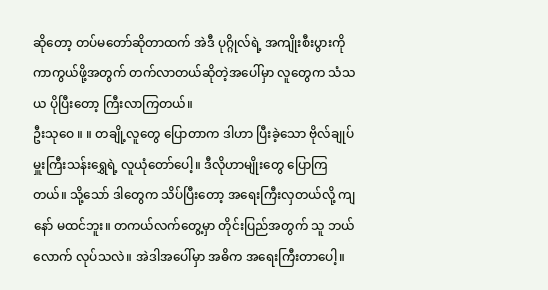ဆိုတော့ တပ်မတော်ဆိုတာထက် အဲဒီ ပုဂ္ဂိုလ်ရဲ့ အကျိုးစီးပွားကို ကာကွယ်ဖို့အတွက် တက်လာတယ်ဆိုတဲ့အပေါ်မှာ လူတွေက သံသယ ပိုပြီးတော့ ကြီးလာကြတယ်။
ဦးသုဝေ ။ ။ တချို့လူတွေ ပြောတာက ဒါဟာ ပြီးခဲ့သော ဗိုလ်ချုပ်မှူးကြီးသန်းရွှေရဲ့ လူယုံတော်ပေါ့။ ဒီလိုဟာမျိုးတွေ ပြောကြတယ်။ သို့သော် ဒါတွေက သိပ်ပြီးတော့ အရေးကြီးလှတယ်လို့ ကျနော် မထင်ဘူး။ တကယ်လက်တွေ့မှာ တိုင်းပြည်အတွက် သူ ဘယ်လောက် လုပ်သလဲ။ အဲဒါအပေါ်မှာ အဓိက အရေးကြီးတာပေါ့။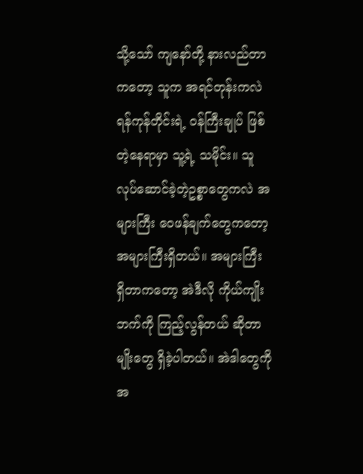သို့သော် ကျနော်တို့ နားလည်တာကတော့ သူက အရင်တုန်းကလဲ ရန်ကုန်တိုင်းရဲ့ ဝန်ကြီးချုပ် ဖြစ်တဲ့နေရာမှာ သူ့ရဲ့ သမိုင်း။ သူ လုပ်ဆောင်ခဲ့တဲ့ဥစ္စာတွေကလဲ အများကြီး ဝေဖန်ချက်တွေကတော့ အများကြီးရှိတယ်။ အများကြီး ရှိတာကတော့ အဲဒီလို ကိုယ်ကျိုးဘက်ကို ကြည့်လွန်တယ် ဆိုတာမျိုးတွေ ရှိခဲ့ပါတယ်။ အဲဒါတွေကို အ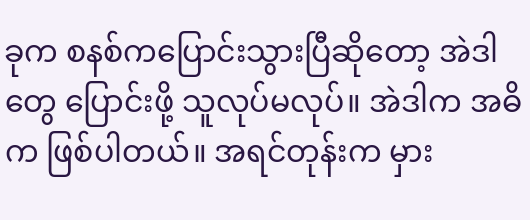ခုက စနစ်ကပြောင်းသွားပြီဆိုတော့ အဲဒါတွေ ပြောင်းဖို့ သူလုပ်မလုပ်။ အဲဒါက အဓိက ဖြစ်ပါတယ်။ အရင်တုန်းက မှား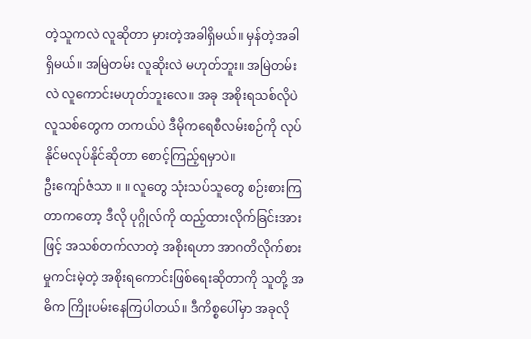တဲ့သူကလဲ လူဆိုတာ မှားတဲ့အခါရှိမယ်။ မှန်တဲ့အခါ ရှိမယ်။ အမြဲတမ်း လူဆိုးလဲ မဟုတ်ဘူး။ အမြဲတမ်းလဲ လူကောင်းမဟုတ်ဘူးလေ။ အခု အစိုးရသစ်လိုပဲ လူသစ်တွေက တကယ်ပဲ ဒီမိုကရေစီလမ်းစဉ်ကို လုပ်နိုင်မလုပ်နိုင်ဆိုတာ စောင့်ကြည့်ရမှာပဲ။
ဦးကျော်ဇံသာ ။ ။ လူတွေ သုံးသပ်သူတွေ စဉ်းစားကြတာကတော့ ဒီလို ပုဂ္ဂိုလ်ကို ထည့်ထားလိုက်ခြင်းအားဖြင့် အသစ်တက်လာတဲ့ အစိုးရဟာ အာဂတိလိုက်စားမှုကင်းမဲ့တဲ့ အစိုးရကောင်းဖြစ်ရေးဆိုတာကို သူတို့ အဓိက ကြိုးပမ်းနေကြပါတယ်။ ဒီကိစ္စပေါ်မှာ အခုလို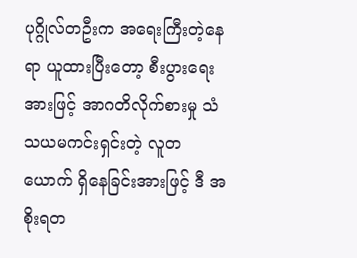ပုဂ္ဂိုလ်တဦးက အရေးကြီးတဲ့နေရာ ယူထားပြီးတော့ စီးပွားရေးအားဖြင့် အာဂတိလိုက်စားမှု သံသယမကင်းရှင်းတဲ့ လူတယောက် ရှိနေခြင်းအားဖြင့် ဒီ အစိုးရတ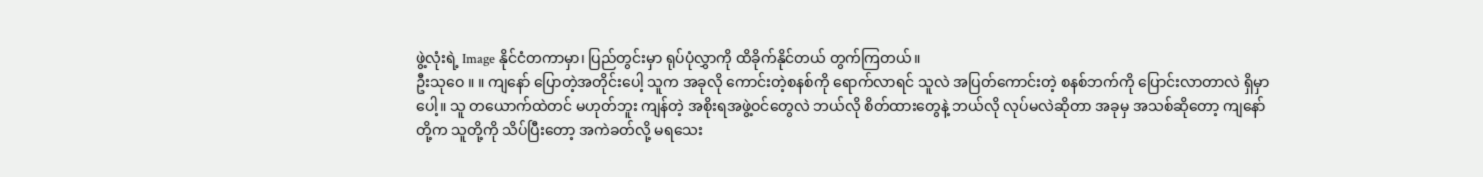ဖွဲ့လုံးရဲ့ Image နိုင်ငံတကာမှာ၊ ပြည်တွင်းမှာ ရုပ်ပုံလွှာကို ထိခိုက်နိုင်တယ် တွက်ကြတယ်။
ဦးသုဝေ ။ ။ ကျနော် ပြောတဲ့အတိုင်းပေါ့ သူက အခုလို ကောင်းတဲ့စနစ်ကို ရောက်လာရင် သူလဲ အပြတ်ကောင်းတဲ့ စနစ်ဘက်ကို ပြောင်းလာတာလဲ ရှိမှာပေါ့။ သူ တယောက်ထဲတင် မဟုတ်ဘူး ကျန်တဲ့ အစိုးရအဖွဲ့ဝင်တွေလဲ ဘယ်လို စိတ်ထားတွေနဲ့ ဘယ်လို လုပ်မလဲဆိုတာ အခုမှ အသစ်ဆိုတော့ ကျနော်တို့က သူတို့ကို သိပ်ပြီးတော့ အကဲခတ်လို့ မရသေး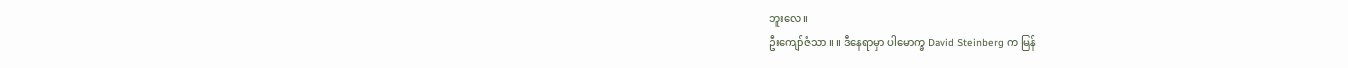ဘူးလေ။
ဦးကျော်ဇံသာ ။ ။ ဒီနေရာမှာ ပါမောက္ခ David Steinberg က မြန်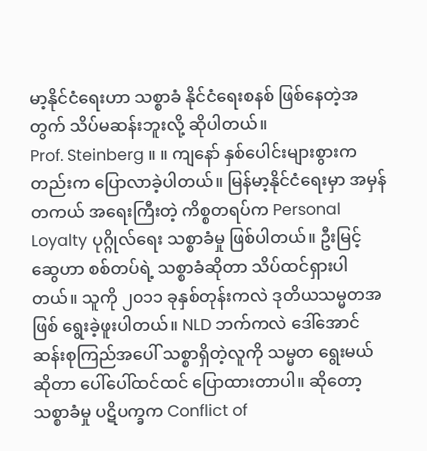မာ့နိုင်ငံရေးဟာ သစ္စာခံ နိုင်ငံရေးစနစ် ဖြစ်နေတဲ့အတွက် သိပ်မဆန်းဘူးလို့ ဆိုပါတယ်။
Prof. Steinberg ။ ။ ကျနော် နှစ်ပေါင်းများစွားကတည်းက ပြောလာခဲ့ပါတယ်။ မြန်မာ့နိုင်ငံရေးမှာ အမှန်တကယ် အရေးကြီးတဲ့ ကိစ္စတရပ်က Personal Loyalty ပုဂ္ဂိုလ်ရေး သစ္စာခံမှု ဖြစ်ပါတယ်။ ဦးမြင့်ဆွေဟာ စစ်တပ်ရဲ့ သစ္စာခံဆိုတာ သိပ်ထင်ရှားပါတယ်။ သူကို ၂၀၁၁ ခုနှစ်တုန်းကလဲ ဒုတိယသမ္မတအဖြစ် ရွေးခဲ့ဖူးပါတယ်။ NLD ဘက်ကလဲ ဒေါ်အောင်ဆန်းစုကြည်အပေါ် သစ္စာရှိတဲ့လူကို သမ္မတ ရွေးမယ်ဆိုတာ ပေါ်ပေါ်ထင်ထင် ပြောထားတာပါ။ ဆိုတော့ သစ္စာခံမှု ပဋိပက္ခက Conflict of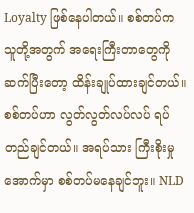Loyalty ဖြစ်နေပါတယ်။ စစ်တပ်က သူတို့အတွက် အရေးကြီးတာတွေကို ဆက်ပြီးတော့ ထိန်းချုပ်ထားချင်တယ်။ စစ်တပ်ဟာ လွတ်လွတ်လပ်လပ် ရပ်တည်ချင်တယ်။ အရပ်သား ကြီးစိုးမှုအောက်မှာ စစ်တပ်မနေချင်ဘူး။ NLD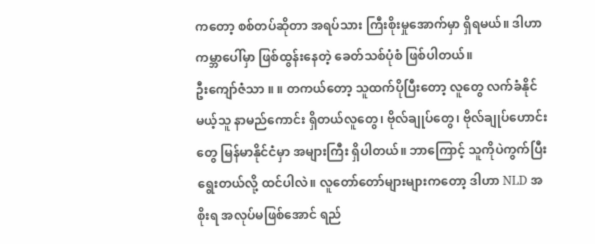ကတော့ စစ်တပ်ဆိုတာ အရပ်သား ကြီးစိုးမှုအောက်မှာ ရှိရမယ်။ ဒါဟာ ကမ္ဘာပေါ်မှာ ဖြစ်ထွန်းနေတဲ့ ခေတ်သစ်ပုံစံ ဖြစ်ပါတယ်။
ဦးကျော်ဇံသာ ။ ။ တကယ်တော့ သူထက်ပိုပြီးတော့ လူတွေ လက်ခံနိုင်မယ့်သူ နာမည်ကောင်း ရှိတယ်လူတွေ၊ ဗိုလ်ချုပ်တွေ၊ ဗိုလ်ချုပ်ဟောင်းတွေ မြန်မာနိုင်ငံမှာ အများကြီး ရှိပါတယ်။ ဘာကြောင့် သူကိုပဲကွက်ပြီး ရွေးတယ်လို့ ထင်ပါလဲ။ လူတော်တော်များများကတော့ ဒါဟာ NLD အစိုးရ အလုပ်မဖြစ်အောင် ရည်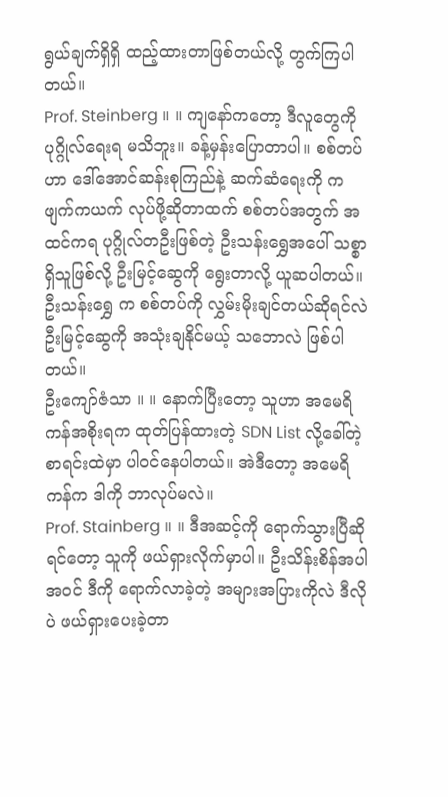ရွယ်ချက်ရှိရှိ ထည့်ထားတာဖြစ်တယ်လို့ တွက်ကြပါတယ်။
Prof. Steinberg ။ ။ ကျနော်ကတော့ ဒီလူတွေကို ပုဂ္ဂိုလ်ရေးရ မသိဘူး။ ခန့်မှန်းပြောတာပါ။ စစ်တပ်ဟာ ဒေါ်အောင်ဆန်းစုကြည်နဲ့ ဆက်ဆံရေးကို ကဖျက်ကယက် လုပ်ဖို့ဆိုတာထက် စစ်တပ်အတွက် အထင်ကရ ပုဂ္ဂိုလ်တဦးဖြစ်တဲ့ ဦးသန်းရွှေအပေါ် သစ္စာရှိသူဖြစ်လို့ ဦးမြင့်ဆွေကို ရွေးတာလို့ ယူဆပါတယ်။ ဦးသန်းရွှေ က စစ်တပ်ကို လွှမ်းမိုးချင်တယ်ဆိုရင်လဲ ဦးမြင့်ဆွေကို အသုံးချနိုင်မယ့် သဘောလဲ ဖြစ်ပါတယ်။
ဦးကျော်ဇံသာ ။ ။ နောက်ပြီးတော့ သူဟာ အမေရိကန်အစိုးရက ထုတ်ပြန်ထားတဲ့ SDN List လို့ခေါ်တဲ့ စာရင်းထဲမှာ ပါဝင်နေပါတယ်။ အဲဒီတော့ အမေရိကန်က ဒါကို ဘာလုပ်မလဲ။
Prof. Stainberg ။ ။ ဒီအဆင့်ကို ရောက်သွားပြီဆိုရင်တော့ သူကို ဖယ်ရှားလိုက်မှာပါ။ ဦးသိန်းစိန်အပါအဝင် ဒီကို ရောက်လာခဲ့တဲ့ အများအပြားကိုလဲ ဒီလိုပဲ ဖယ်ရှားပေးခဲ့တာ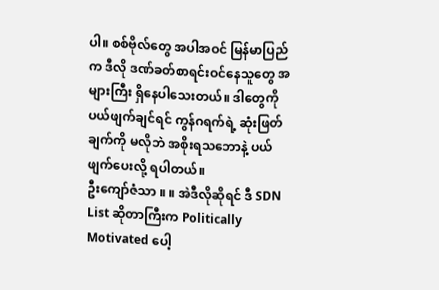ပါ။ စစ်ဗိုလ်တွေ အပါအဝင် မြန်မာပြည်က ဒီလို ဒဏ်ခတ်စာရင်းဝင်နေသူတွေ အများကြီး ရှိနေပါသေးတယ်။ ဒါတွေကို ပယ်ဖျက်ချင်ရင် ကွန်ဂရက်ရဲ့ ဆုံးဖြတ်ချက်ကို မလိုဘဲ အစိုးရသဘောနဲ့ ပယ်ဖျက်ပေးလို့ ရပါတယ်။
ဦးကျော်ဇံသာ ။ ။ အဲဒီလိုဆိုရင် ဒီ SDN List ဆိုတာကြီးက Politically Motivated ပေါ့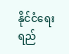နိုင်ငံရေး ရည်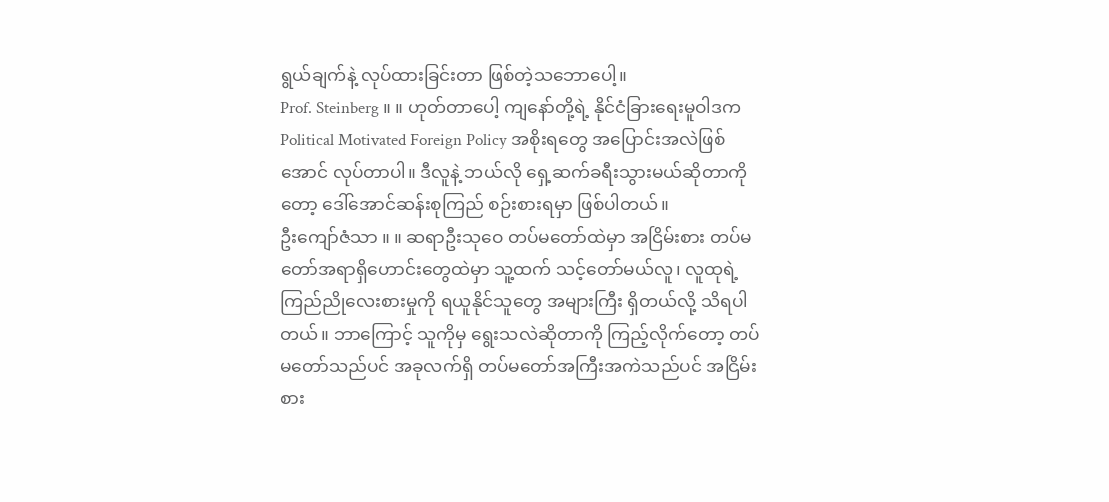ရွယ်ချက်နဲ့ လုပ်ထားခြင်းတာ ဖြစ်တဲ့သဘောပေါ့။
Prof. Steinberg ။ ။ ဟုတ်တာပေါ့ ကျနော်တို့ရဲ့ နိုင်ငံခြားရေးမူဝါဒက Political Motivated Foreign Policy အစိုးရတွေ အပြောင်းအလဲဖြစ်အောင် လုပ်တာပါ။ ဒီလူနဲ့ ဘယ်လို ရှေ့ဆက်ခရီးသွားမယ်ဆိုတာကိုတော့ ဒေါ်အောင်ဆန်းစုကြည် စဉ်းစားရမှာ ဖြစ်ပါတယ်။
ဦးကျော်ဇံသာ ။ ။ ဆရာဦးသုဝေ တပ်မတော်ထဲမှာ အငြိမ်းစား တပ်မတော်အရာရှိဟောင်းတွေထဲမှာ သူ့ထက် သင့်တော်မယ်လူ၊ လူထုရဲ့ ကြည်ညိုလေးစားမှုကို ရယူနိုင်သူတွေ အများကြီး ရှိတယ်လို့ သိရပါတယ်။ ဘာကြောင့် သူကိုမှ ရွေးသလဲဆိုတာကို ကြည့်လိုက်တော့ တပ်မတော်သည်ပင် အခုလက်ရှိ တပ်မတော်အကြီးအကဲသည်ပင် အငြိမ်းစား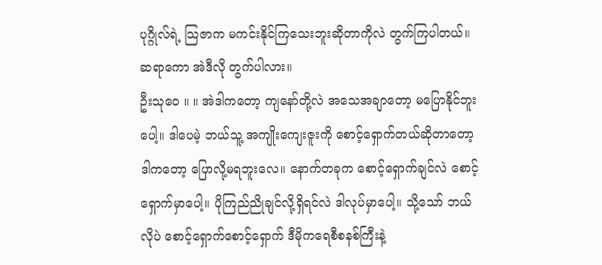ပုဂ္ဂိုလ်ရဲ့ သြဇာက မကင်းနိုင်ကြသေးဘူးဆိုတာကိုလဲ တွက်ကြပါတယ်။ ဆရာကော အဲဒီလို တွက်ပါလား။
ဦးသုဝေ ။ ။ အဲဒါကတော့ ကျနော်တို့လဲ အသေအချာတော့ မပြောနိုင်ဘူးပေါ့။ ဒါပေမဲ့ ဘယ်သူ့ အကျိုးကျေးဇူးကို စောင့်ရှောက်တယ်ဆိုတာတော့ ဒါကတော့ ပြောလို့မရဘူးလေ။ နောက်တခုက စောင့်ရှောက်ချင်လဲ စောင့်ရှောက်မှာပေါ့။ ပိုကြည်ညိုချင်လို့ရှိရင်လဲ ဒါလုပ်မှာပေါ့။ သို့သော် ဘယ်လိုပဲ စောင့်ရှောက်စောင့်ရှောက် ဒီမိုကရေစီစနစ်ကြီးနဲ့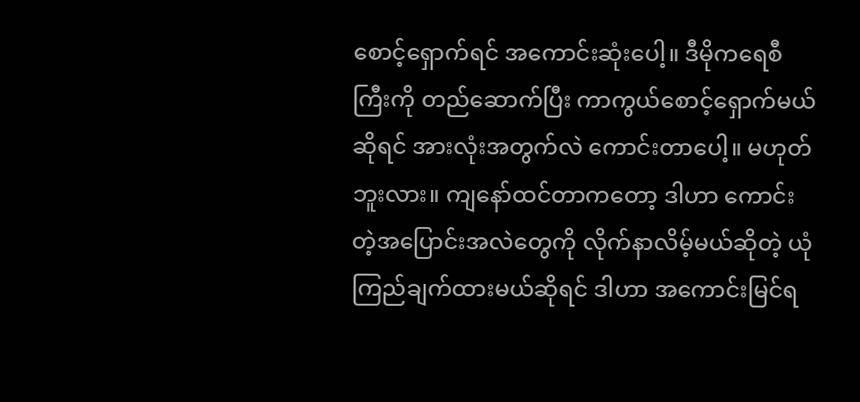စောင့်ရှောက်ရင် အကောင်းဆုံးပေါ့။ ဒီမိုကရေစီကြီးကို တည်ဆောက်ပြီး ကာကွယ်စောင့်ရှောက်မယ်ဆိုရင် အားလုံးအတွက်လဲ ကောင်းတာပေါ့။ မဟုတ်ဘူးလား။ ကျနော်ထင်တာကတော့ ဒါဟာ ကောင်းတဲ့အပြောင်းအလဲတွေကို လိုက်နာလိမ့်မယ်ဆိုတဲ့ ယုံကြည်ချက်ထားမယ်ဆိုရင် ဒါဟာ အကောင်းမြင်ရ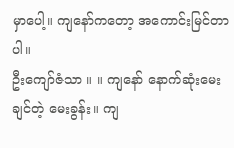မှာပေါ့။ ကျနော်ကတော့ အကောင်းမြင်တာပါ။
ဦးကျော်ဇံသာ ။ ။ ကျနော် နောက်ဆုံးမေးချင်တဲ့ မေးခွန်း။ ကျ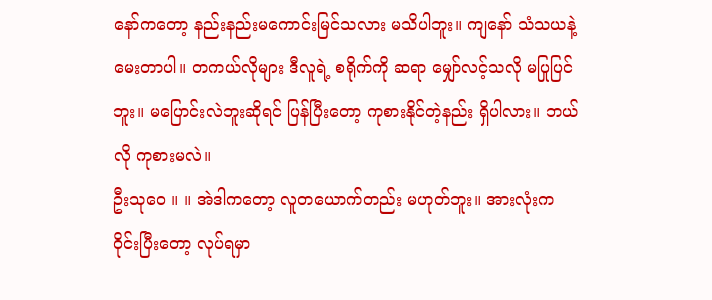နော်ကတော့ နည်းနည်းမကောင်းမြင်သလား မသိပါဘူး။ ကျနော် သံသယနဲ့ မေးတာပါ။ တကယ်လိုများ ဒီလူရဲ့ စရိုက်ကို ဆရာ မျှော်လင့်သလို မပြုပြင်ဘူး။ မပြောင်းလဲဘူးဆိုရင် ပြန်ပြီးတော့ ကုစားနိုင်တဲ့နည်း ရှိပါလား။ ဘယ်လို ကုစားမလဲ။
ဦးသုဝေ ။ ။ အဲဒါကတော့ လူတယောက်တည်း မဟုတ်ဘူး။ အားလုံးက ဝိုင်းပြီးတော့ လုပ်ရမှာ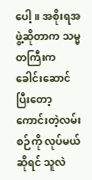ပေါ့။ အစိုးရအဖွဲ့ဆိုတာက သမ္မတကြီးက ခေါင်းဆောင်ပြီးတော့ ကောင်းတဲ့လမ်းစဉ်ကို လုပ်မယ်ဆိုရင် သူလဲ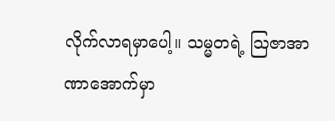လိုက်လာရမှာပေါ့။ သမ္မတရဲ့ သြဇာအာဏာအောက်မှာ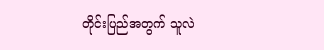တိုင်းပြည်အတွက် သူလဲ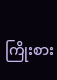ကြိုးစား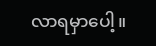လာရမှာပေါ့။